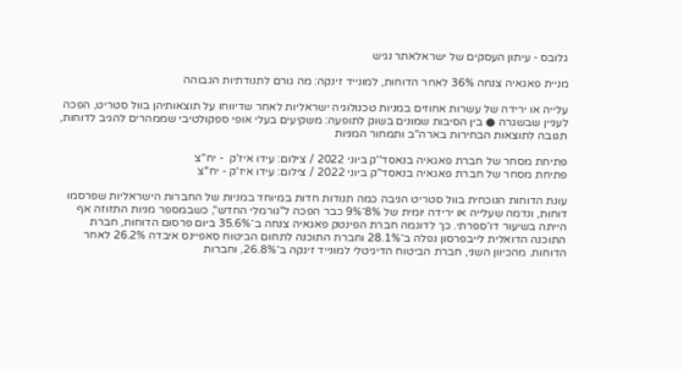גלובס - עיתון העסקים של ישראלאתר נגיש

מניית פאגאיה צנחה 36% לאחר הדוחות, למונייד זינקה: מה גורם לתנודתיות הגבוהה

עלייה או ירידה של עשרות אחוזים במניות טכנולוגיה ישראליות לאחר שדיווחו על תוצאותיהן בוול סטריט, הפכה לעניין שבשגרה ● בין הסיבות שמונים בשוק לתופעה: משקיעים בעלי אופי ספקולטיבי שממהרים להגיב לדוחות, תגובה לתוצאות הבחירות בארה"ב ותמחור המניות

פתיחת מסחר של חברת פאגאיה בנאסד''ק ביוני 2022 / צילום: עידו איז'ק  - יח''צ
פתיחת מסחר של חברת פאגאיה בנאסד''ק ביוני 2022 / צילום: עידו איז'ק - יח''צ

עונת הדוחות הנוכחית בוול סטריט הניבה כמה תנודות חדות במיוחד במניות של החברות הישראליות שפרסמו דוחות, ונדמה שעלייה או ירידה יומית של 8%־9% כבר הפכה ל"נורמלי החדש", כשבמספר מניות התזוזה אף הייתה בשיעור דו־ספרתי. כך לדוגמה חברת הפינטק פאגאיה צנחה ב־35.6% ביום פרסום הדוחות, חברת התוכנה הדואלית לייבפרסון נפלה ב־28.1% וחברת התוכנה לתחום הביטוח סאפיינס איבדה 26.2% לאחר הדוחות. מהכיוון השני, חברת הביטוח הדיגיטלי למונייד זינקה ב־26.8%, וחברות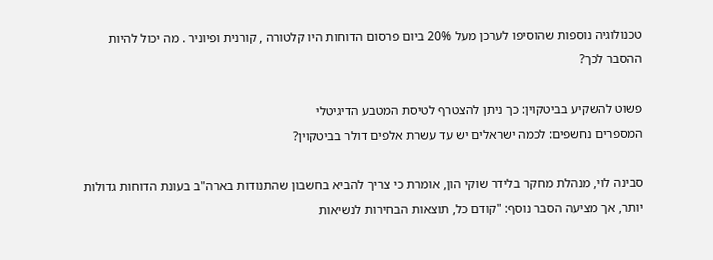טכנולוגיה נוספות שהוסיפו לערכן מעל 20% ביום פרסום הדוחות היו קלטורה , קורנית ופיוניר . מה יכול להיות ההסבר לכך?

פשוט להשקיע בביטקוין: כך ניתן להצטרף לטיסת המטבע הדיגיטלי
המספרים נחשפים: לכמה ישראלים יש עד עשרת אלפים דולר בביטקוין?

סבינה לוי, מנהלת מחקר בלידר שוקי הון, אומרת כי צריך להביא בחשבון שהתנודות בארה"ב בעונת הדוחות גדולות יותר, אך מציעה הסבר נוסף: "קודם כל, תוצאות הבחירות לנשיאות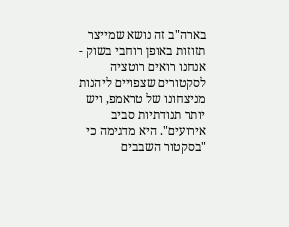בארה"ב זה נושא שמייצר תזוזות באופן רוחבי בשוק - אנחנו רואים רוטציה לסקטורים שצפויים ליהנות מניצחונו של טראמפ, ויש יותר תנודתיות סביב אירועים". היא מדגימה כי "בסקטור השבבים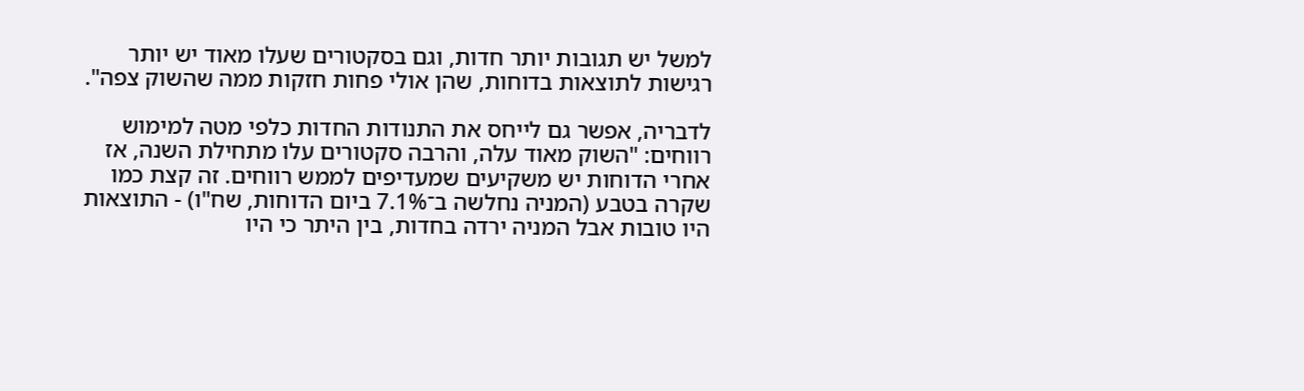למשל יש תגובות יותר חדות, וגם בסקטורים שעלו מאוד יש יותר רגישות לתוצאות בדוחות, שהן אולי פחות חזקות ממה שהשוק צפה".

לדבריה, אפשר גם לייחס את התנודות החדות כלפי מטה למימוש רווחים: "השוק מאוד עלה, והרבה סקטורים עלו מתחילת השנה, אז אחרי הדוחות יש משקיעים שמעדיפים לממש רווחים. זה קצת כמו שקרה בטבע (המניה נחלשה ב־7.1% ביום הדוחות, שח"ו) - התוצאות היו טובות אבל המניה ירדה בחדות, בין היתר כי היו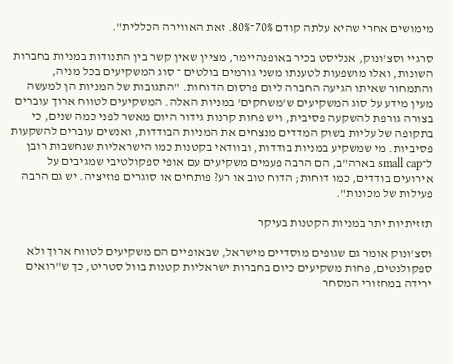מימושים אחרי שהיא עלתה קודם 70%־80%. זאת האווירה הכללית".

סרגיי וסצ'ונוק, אנליסט בכיר באופנהיימר, מציין שאין קשר בין התנודות במניות בחברות השונות, ואלו מושפעות לטענתו משני גורמים בולטים ־ סוג המשקיעים בכל מניה, והתמחור שאיתו הגיעה החברה ליום פרסום הדוחות. "התגובות של המניות הן למעשה מעין מידע על סוג המשקיעים ש'משחקים' במניות האלה. המשקיעים לטווח ארוך עוברים בצורה גורפת להשקעה פסיבית, ויש פחות קרנות גידור היום מאשר לפני כמה שנים, כי בתקופה של עליות בשוק המדדים מנצחים את המניות הבודדות, ואנשים עוברים להשקעות פסיביות. מי שמשקיע במניות בודדות, ובוודאי בקטנות כמו הישראליות שנחשבות רובן ל־small cap בארה"ב, הם הרבה פעמים משקיעים עם אופי ספקולטיבי שמגיבים על אירועים בודדים, כמו דוחות; הדוח טוב או רע? פותחים או סוגרים פוזיציה. יש גם הרבה פעילות של מכונות".

תזזיתיות יתר במניות הקטנות בעיקר

וסצ'ונוק אומר גם שגופים מוסדיים מישראל, שבאופיים הם משקיעים לטווח ארוך ולא ספקולנטים, פחות משקיעים כיום בחברות ישראליות קטנות בוול סטריט, כך ש"רואים ירידה במחזורי המסחר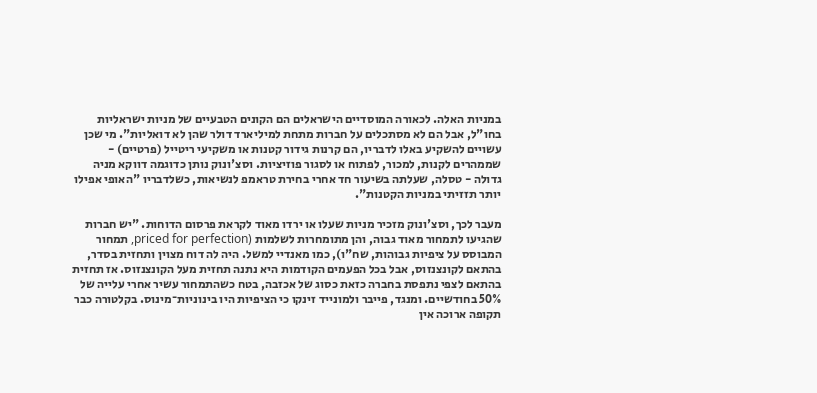במניות האלה. לכאורה המוסדיים הישראלים הם הקונים הטבעיים של מניות ישראליות בחו"ל, אבל הם לא מסתכלים על חברות מתחת למיליארד דולר שהן לא דואליות". מי שכן עשויים להשקיע באלו לדבריו, הם קרנות גידור קטנות או משקיעי ריטייל (פרטיים) - שממהרים לקנות, למכור, לפתוח או לסגור פוזיציות. וסצ'ונוק נותן כדוגמה דווקא מניה גדולה - טסלה, שעלתה בשיעור חד אחרי בחירת טראמפ לנשיאות, כשלדבריו "האופי אפילו יותר תזזיתי במניות הקטנות".

מעבר לכך, וסצ'ונוק מזכיר מניות שעלו או ירדו מאוד לקראת פרסום הדוחות. "יש חברות שהגיעו לתמחור מאוד גבוה, והן מתומחרות לשלמות (priced for perfection, תמחור המבוסס על ציפיות גבוהות, שח"ו), כמו מאנדיי למשל. היה לה דוח מצוין ותחזית בסדר, בהתאם לקונצנזוס, אבל בכל הפעמים הקודמות היא נתנה תחזית מעל הקונצנזוס. אז תחזית בהתאם לצפי נתפסת בחברה כזאת כסוג של אכזבה, בטח כשהתמחור עשיר אחרי עלייה של 50% בחודשיים. ומנגד, פייבר ולמונייד זינקו כי הציפיות היו בינוניות־מינוס. בקלטורה כבר תקופה ארוכה אין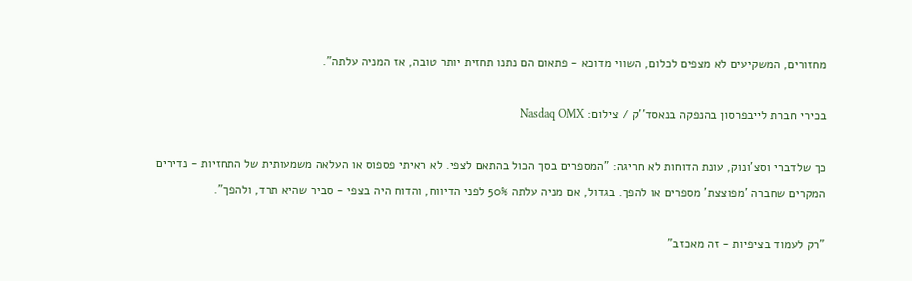מחזורים, המשקיעים לא מצפים לכלום, השווי מדוכא - פתאום הם נתנו תחזית יותר טובה, אז המניה עלתה".

בכירי חברת לייבפרסון בהנפקה בנאסד''ק / צילום: Nasdaq OMX

כך שלדברי וסצ'ונוק, עונת הדוחות לא חריגה: "המספרים בסך הכול בהתאם לצפי. לא ראיתי פספוס או העלאה משמעותית של התחזיות - נדירים המקרים שחברה 'מפוצצת' מספרים או להפך. בגדול, אם מניה עלתה 50% לפני הדיווח, והדוח היה בצפי - סביר שהיא תרד, ולהפך".

"רק לעמוד בציפיות - זה מאכזב"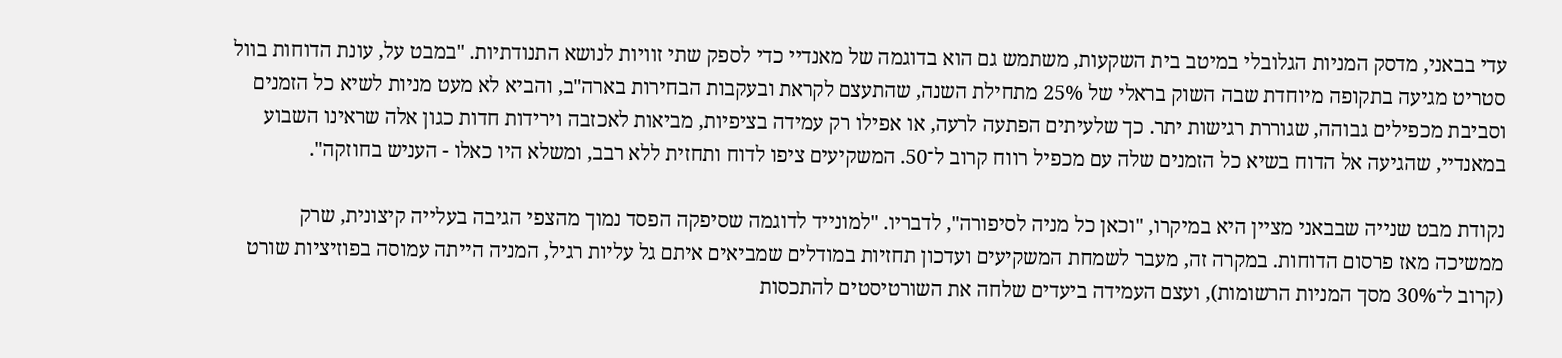עדי בבאני, מדסק המניות הגלובלי במיטב בית השקעות, משתמש גם הוא בדוגמה של מאנדיי כדי לספק שתי זוויות לנושא התנודתיות. "במבט על, עונת הדוחות בוול סטריט מגיעה בתקופה מיוחדת שבה השוק בראלי של 25% מתחילת השנה, שהתעצם לקראת ובעקבות הבחירות בארה"ב, והביא לא מעט מניות לשיא כל הזמנים וסביבת מכפילים גבוהה, שגוררת רגישות יתר. כך שלעיתים הפתעה לרעה, או אפילו רק עמידה בציפיות, מביאות לאכזבה וירידות חדות כגון אלה שראינו השבוע במאנדיי, שהגיעה אל הדוח בשיא כל הזמנים שלה עם מכפיל רווח קרוב ל־50. המשקיעים ציפו לדוח ותחזית ללא רבב, ומשלא היו כאלו - העניש בחוזקה".

נקודת מבט שנייה שבבאני מציין היא במיקרו, "וכאן כל מניה לסיפורה", לדבריו. "למונייד לדוגמה שסיפקה הפסד נמוך מהצפי הגיבה בעלייה קיצונית, שרק ממשיכה מאז פרסום הדוחות. במקרה זה, מעבר לשמחת המשקיעים ועדכון תחזיות במודלים שמביאים איתם גל עליות רגיל, המניה הייתה עמוסה בפוזיציות שורט (קרוב ל־30% מסך המניות הרשומות), ועצם העמידה ביעדים שלחה את השורטיסטים להתכסות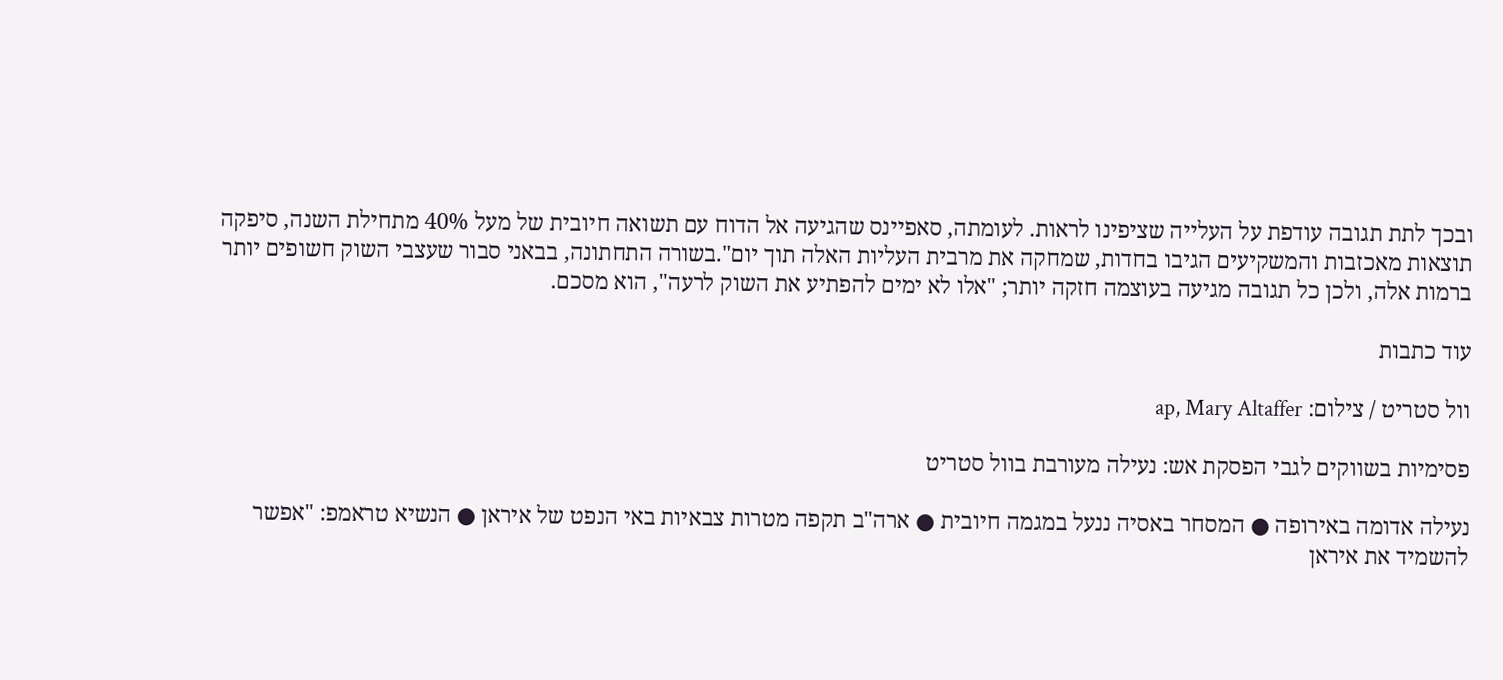ובכך לתת תגובה עודפת על העלייה שציפינו לראות. לעומתה, סאפיינס שהגיעה אל הדוח עם תשואה חיובית של מעל 40% מתחילת השנה, סיפקה תוצאות מאכזבות והמשקיעים הגיבו בחדות, שמחקה את מרבית העליות האלה תוך יום".בשורה התחתונה, בבאני סבור שעצבי השוק חשופים יותר ברמות אלה, ולכן כל תגובה מגיעה בעוצמה חזקה יותר; "אלו לא ימים להפתיע את השוק לרעה", הוא מסכם.

עוד כתבות

וול סטריט / צילום: ap, Mary Altaffer

פסימיות בשווקים לגבי הפסקת אש: נעילה מעורבת בוול סטריט

נעילה אדומה באירופה ● המסחר באסיה ננעל במגמה חיובית ● ארה"ב תקפה מטרות צבאיות באי הנפט של איראן ● הנשיא טראמפ: "אפשר להשמיד את איראן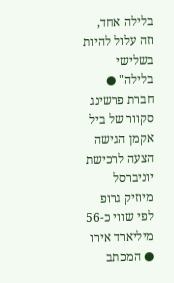בלילה אחד, וזה עלול להיות בשלישי בלילה" ● חברת פרשינג סקוור של ביל אקמן הגישה הצעה לרכישת יוניברסל מיוזיק גרופ לפי שווי כ-56 מיליארד אירו ● המכתב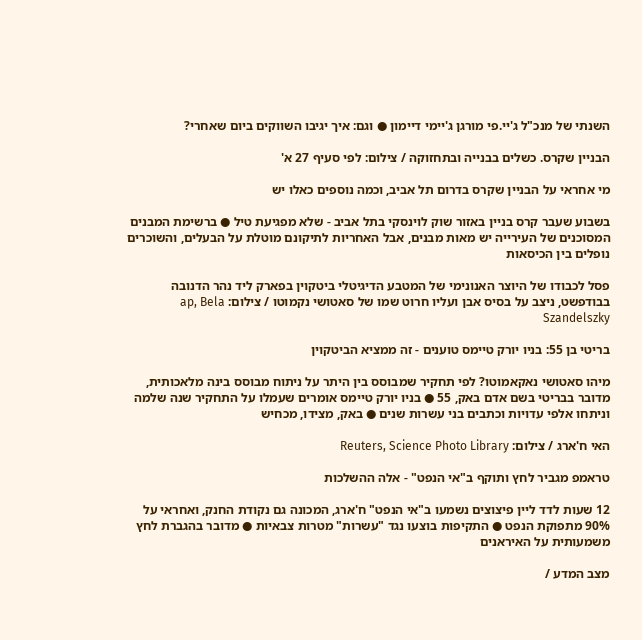השנתי של מנכ"ל ג'יי.פי מורגן ג'יימי דיימון ● וגם: איך יגיבו השווקים ביום שאחרי?

הבניין שקרס. כשלים בבנייה ובתחזוקה / צילום: לפי סעיף 27 א'

מי אחראי על הבניין שקרס בדרום תל אביב, וכמה נוספים כאלו יש

בשבוע שעבר קרס בניין באזור שוק לוינסקי בתל אביב - שלא מפגיעת טיל ● ברשימת המבנים המסוכנים של העירייה יש מאות מבנים, אבל האחריות לתיקונם מוטלת על הבעלים, והשוכרים נופלים בין הכיסאות

פסל לכבודו של היוצר האנונימי של המטבע הדיגיטלי ביטקוין בפארק ליד נהר הדנובה בבודפשט, ניצב על בסיס אבן ועליו חרוט שמו של סאטושי נקמוטו / צילום: ap, Bela Szandelszky

בריטי בן 55: בניו יורק טיימס טוענים - זה ממציא הביטקוין

מיהו סאטושי נאקאמוטו? לפי תחקיר שמבוסס בין היתר על ניתוח מבוסס בינה מלאכותית, מדובר בבריטי בשם אדם באק, 55 ● בניו יורק טיימס אומרים שעמלו על התחקיר שנה שלמה וניתחו אלפי עדויות וכתבים בני עשרות שנים ● באק, מצידו, מכחיש

האי ח'ארג / צילום: Reuters, Science Photo Library

טראמפ מגביר לחץ ותוקף ב"אי הנפט" - אלה ההשלכות

12 שעות לדד ליין פיצוצים נשמעו ב"אי הנפט" ח'ארג, המכונה גם נקודת החנק, ואחראי על 90% מתפוקת הנפט ● התקיפות בוצעו נגד "עשרות" מטרות צבאיות ● מדובר בהגברת לחץ משמעותית על האיראנים

מצב המדע /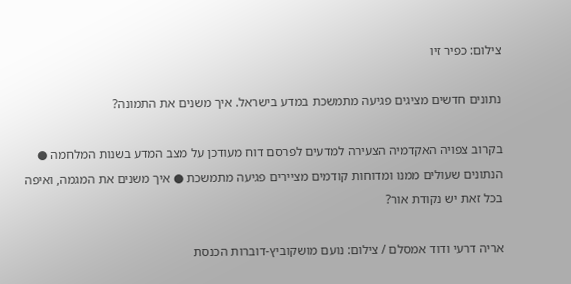צילום: כפיר זיו

נתונים חדשים מציגים פגיעה מתמשכת במדע בישראל. איך משנים את התמונה?

בקרוב צפויה האקדמיה הצעירה למדעים לפרסם דוח מעודכן על מצב המדע בשנות המלחמה ● הנתונים שעולים ממנו ומדוחות קודמים מציירים פגיעה מתמשכת ● איך משנים את המגמה, ואיפה בכל זאת יש נקודת אור?

אריה דרעי ודוד אמסלם / צילום: נועם מושקוביץ-דוברות הכנסת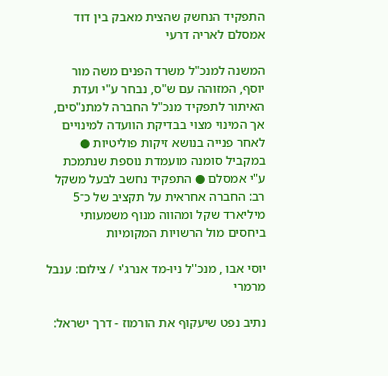התפקיד הנחשק שהצית מאבק בין דוד אמסלם לאריה דרעי

המשנה למנכ"ל משרד הפנים משה מור יוסף, המזוהה עם ש"ס, נבחר ע"י ועדת האיתור לתפקיד מנכ"ל החברה למתנ"סים, אך המינוי מצוי בבדיקת הוועדה למינויים לאחר פנייה בנושא זיקות פוליטיות ● במקביל סומנה מועמדת נוספת שנתמכת ע"י אמסלם ● התפקיד נחשב לבעל משקל רב: החברה אחראית על תקציב של כ־5 מיליארד שקל ומהווה מנוף משמעותי ביחסים מול הרשויות המקומיות

יוסי אבו , מנכ''ל ניו-מד אנרג'י / צילום: ענבל מרמרי

נתיב נפט שיעקוף את הורמוז - דרך ישראל: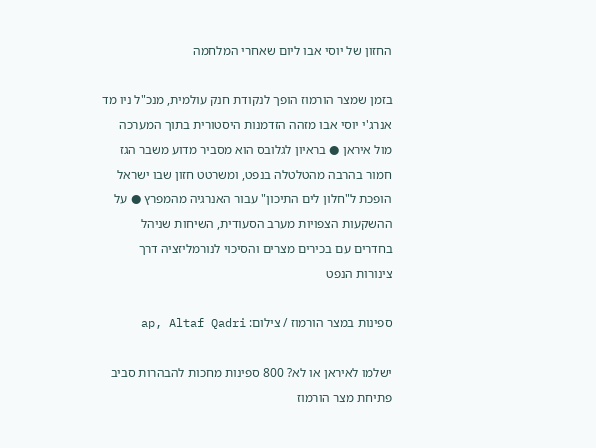החזון של יוסי אבו ליום שאחרי המלחמה

בזמן שמצר הורמוז הופך לנקודת חנק עולמית, מנכ"ל ניו מד אנרג'י יוסי אבו מזהה הזדמנות היסטורית בתוך המערכה מול איראן ● בראיון לגלובס הוא מסביר מדוע משבר הגז חמור בהרבה מהטלטלה בנפט, ומשרטט חזון שבו ישראל הופכת ל"חלון לים התיכון" עבור האנרגיה מהמפרץ ● על ההשקעות הצפויות מערב הסעודית, השיחות שניהל בחדרים עם בכירים מצרים והסיכוי לנורמליזציה דרך צינורות הנפט

ספינות במצר הורמוז / צילום: ap, Altaf Qadri

ישלמו לאיראן או לא? 800 ספינות מחכות להבהרות סביב פתיחת מצר הורמוז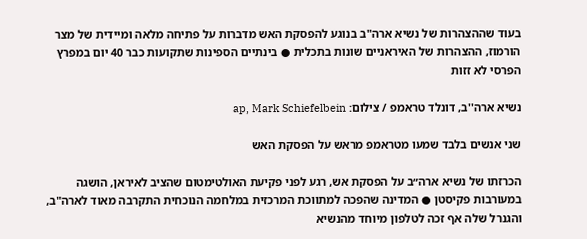בעוד שההצהרות של נשיא ארה"ב בנוגע להפסקת האש מדברות על פתיחה מלאה ומיידית של מצר הורמוז, ההצהרות של האיראניים שונות בתכלית ● בינתיים הספינות שתקועות כבר 40 יום במפרץ הפרסי לא זזות

נשיא ארה''ב, דונלד טראמפ / צילום: ap, Mark Schiefelbein

שני אנשים בלבד שמעו מטראמפ מראש על הפסקת האש

הכרזתו של נשיא ארה״ב על הפסקת אש, רגע לפני פקיעת האולטימטום שהציב לאיראן, הושגה במעורבות פקיסטן ● המדינה שהפכה למתווכת המרכזית במלחמה הנוכחית התקרבה מאוד לארה"ב, והגנרל שלה אף זכה לטלפון מיוחד מהנשיא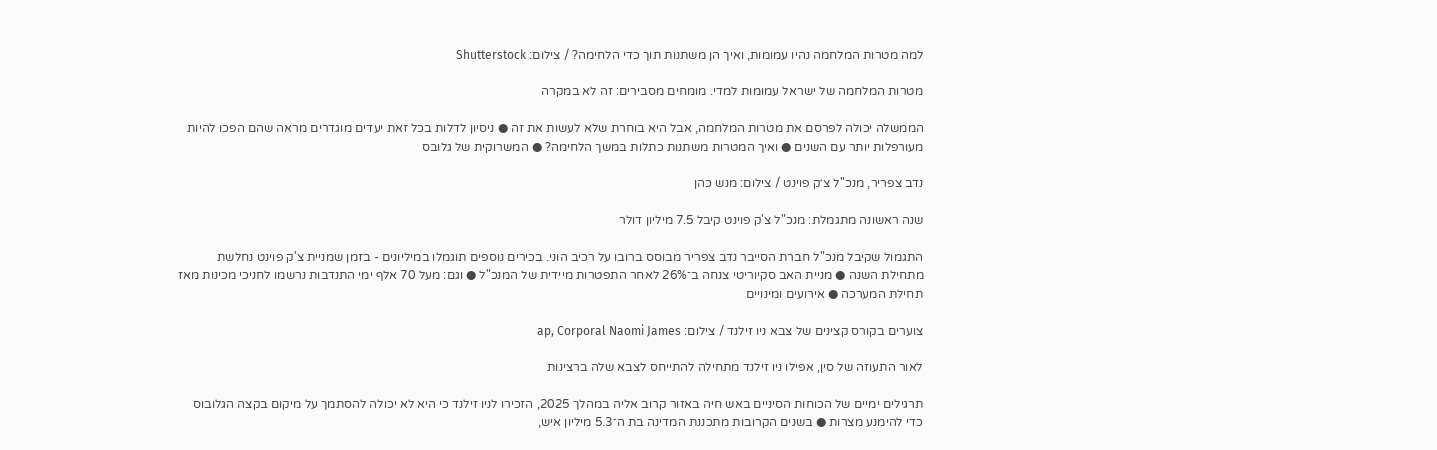למה מטרות המלחמה נהיו עמומות, ואיך הן משתנות תוך כדי הלחימה? / צילום: Shutterstock

מטרות המלחמה של ישראל עמומות למדי. מומחים מסבירים: זה לא במקרה

הממשלה יכולה לפרסם את מטרות המלחמה, אבל היא בוחרת שלא לעשות את זה ● ניסיון לדלות בכל זאת יעדים מוגדרים מראה שהם הפכו להיות מעורפלות יותר עם השנים ● ואיך המטרות משתנות כתלות במשך הלחימה? ● המשרוקית של גלובס

נדב צפריר, מנכ''ל צ׳ק פוינט / צילום: מנש כהן

שנה ראשונה מתגמלת: מנכ"ל צ'ק פוינט קיבל 7.5 מיליון דולר

התגמול שקיבל מנכ"ל חברת הסייבר נדב צפריר מבוסס ברובו על רכיב הוני. בכירים נוספים תוגמלו במיליונים - בזמן שמניית צ'ק פוינט נחלשת מתחילת השנה ● מניית האב סקיוריטי צנחה ב־26% לאחר התפטרות מיידית של המנכ"ל ● וגם: מעל 70 אלף ימי התנדבות נרשמו לחניכי מכינות מאז תחילת המערכה ● אירועים ומינויים

צוערים בקורס קצינים של צבא ניו זילנד / צילום: ap, Corporal Naomi James

לאור התעוזה של סין, אפילו ניו זילנד מתחילה להתייחס לצבא שלה ברצינות

תרגילים ימיים של הכוחות הסיניים באש חיה באזור קרוב אליה במהלך 2025, הזכירו לניו זילנד כי היא לא יכולה להסתמך על מיקום בקצה הגלובוס כדי להימנע מצרות ● בשנים הקרובות מתכננת המדינה בת ה־5.3 מיליון איש,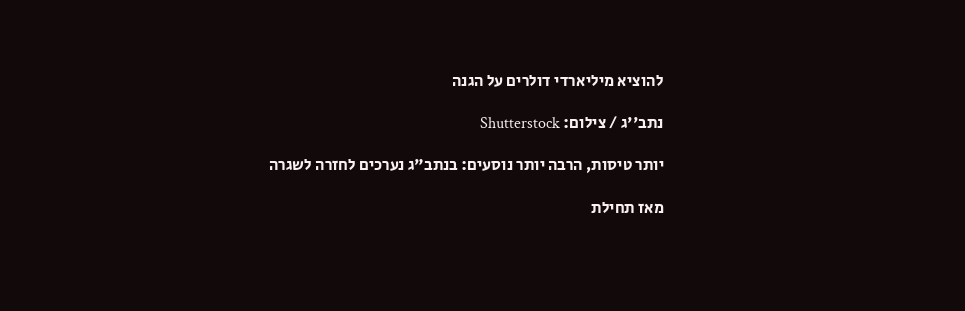להוציא מיליארדי דולרים על הגנה

נתב''ג / צילום: Shutterstock

יותר טיסות, הרבה יותר נוסעים: בנתב"ג נערכים לחזרה לשגרה

מאז תחילת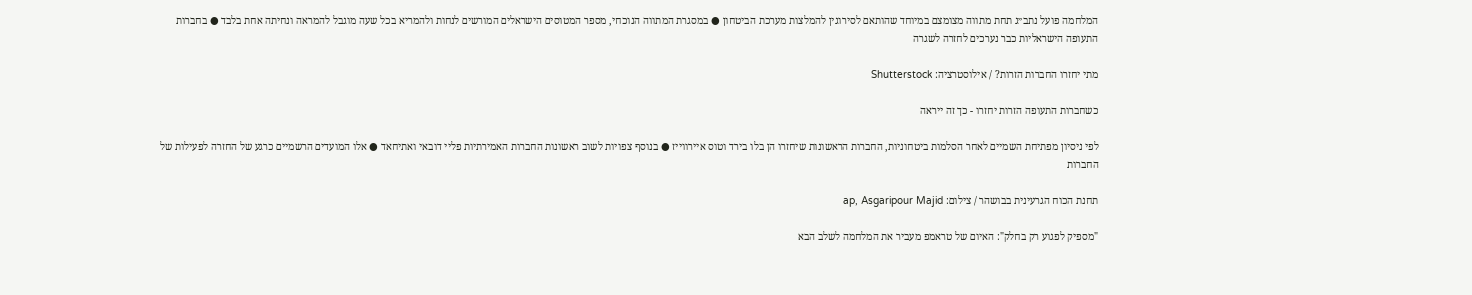המלחמה פועל נתב״ג תחת מתווה מצומצם במיוחד שהותאם לסירוגין להמלצות מערכת הביטחון ● במסגרת המתווה הנוכחי, מספר המטוסים הישראלים המורשים לנחות ולהמריא בכל שעה מוגבל להמראה ונחיתה אחת בלבד ● בחברות התעופה הישראליות כבר נערכים לחזרה לשגרה

מתי יחזרו החברות הזרות? / אילוסטרציה: Shutterstock

כשחברות התעופה הזרות יחזרו - כך זה ייראה

לפי ניסיון מפתיחת השמיים לאחר הסלמות ביטחוניות, החברות הראשונות שיחזרו הן בלו בירד וטוס איירווייז ● בנוסף צפויות לשוב ראשונות החברות האמירתיות פליי דובאי ואתיחאד ● אלו המועדים הרשמיים כרגע של החזרה לפעילות של החברות

תחנת הכוח הגרעינית בבושהר / צילום: ap, Asgaripour Majid

"מספיק לפגוע רק בחלק": האיום של טראמפ מעביר את המלחמה לשלב הבא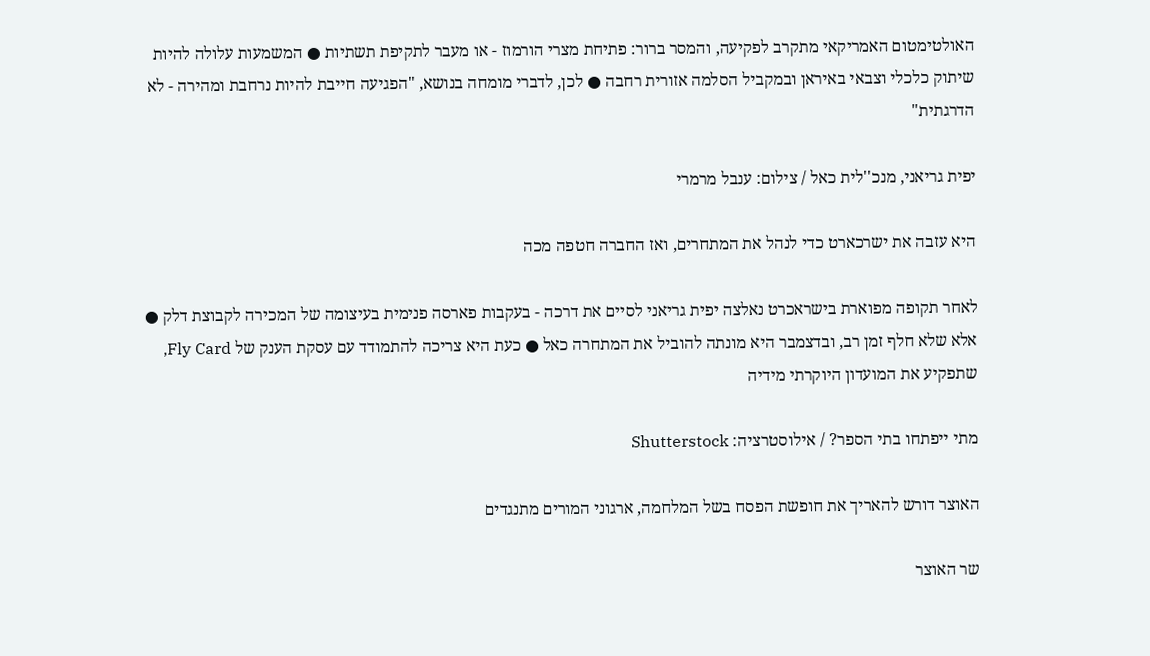האולטימטום האמריקאי מתקרב לפקיעה, והמסר ברור: פתיחת מצרי הורמוז - או מעבר לתקיפת תשתיות ● המשמעות עלולה להיות שיתוק כלכלי וצבאי באיראן ובמקביל הסלמה אזורית רחבה ● לכן, לדברי מומחה בנושא, "הפגיעה חייבת להיות נרחבת ומהירה - לא הדרגתית"

יפית גריאני, מנכ''לית כאל / צילום: ענבל מרמרי

היא עזבה את ישרכארט כדי לנהל את המתחרים, ואז החברה חטפה מכה

לאחר תקופה מפוארת בישראכרט נאלצה יפית גריאני לסיים את דרכה - בעקבות פארסה פנימית בעיצומה של המכירה לקבוצת דלק ● אלא שלא חלף זמן רב, ובדצמבר היא מונתה להוביל את המתחרה כאל ● כעת היא צריכה להתמודד עם עסקת הענק של Fly Card, שתפקיע את המועדון היוקרתי מידיה

מתי ייפתחו בתי הספר? / אילוסטרציה: Shutterstock

האוצר דורש להאריך את חופשת הפסח בשל המלחמה, ארגוני המורים מתנגדים

שר האוצר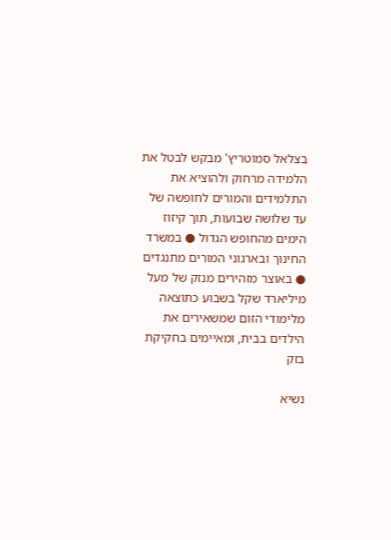בצלאל סמוטריץ' מבקש לבטל את הלמידה מרחוק ולהוציא את התלמידים והמורים לחופשה של עד שלושה שבועות, תוך קיזוז הימים מהחופש הגדול ● במשרד החינוך ובארגוני המורים מתנגדים ● באוצר מזהירים מנזק של מעל מיליארד שקל בשבוע כתוצאה מלימודי הזום שמשאירים את הילדים בבית, ומאיימים בחקיקת בזק

נשיא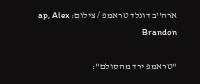ארה''ב דונלד טראמפ / צילום: ap, Alex Brandon

"טראמפ ירד מהסולם":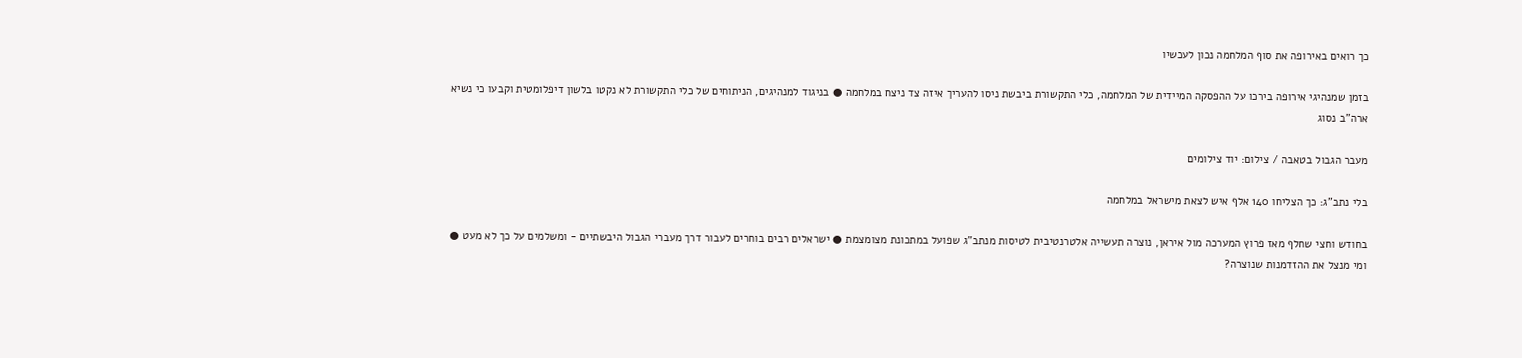כך רואים באירופה את סוף המלחמה נכון לעכשיו

בזמן שמנהיגי אירופה בירכו על ההפסקה המיידית של המלחמה, כלי התקשורת ביבשת ניסו להעריך איזה צד ניצח במלחמה ● בניגוד למנהיגים, הניתוחים של כלי התקשורת לא נקטו בלשון דיפלומטית וקבעו כי נשיא ארה"ב נסוג

מעבר הגבול בטאבה / צילום: יוד צילומים

בלי נתב"ג: כך הצליחו 140 אלף איש לצאת מישראל במלחמה

בחודש וחצי שחלף מאז פרוץ המערכה מול איראן, נוצרה תעשייה אלטרנטיבית לטיסות מנתב"ג שפועל במתכונת מצומצמת ● ישראלים רבים בוחרים לעבור דרך מעברי הגבול היבשתיים - ומשלמים על כך לא מעט ● ומי מנצל את ההזדמנות שנוצרה?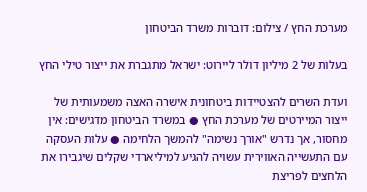מערכת החץ / צילום: דוברות משרד הביטחון

בעלות של 2 מיליון דולר ליירוט: ישראל מתגברת את ייצור טילי החץ

ועדת השרים להצטיידות ביטחונית אישרה האצה משמעותית של ייצור המיירטים של מערכת החץ ● במשרד הביטחון מדגישים: אין מחסור, אך נדרש "אורך נשימה" להמשך הלחימה ● עלות העסקה עם התעשייה האווירית עשויה להגיע למיליארדי שקלים שיגבירו את הלחצים לפריצת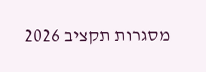מסגרות תקציב 2026